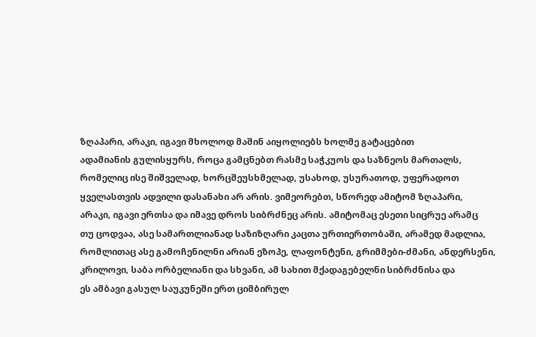ზღაპარი, არაკი, იგავი მხოლოდ მაშინ აიყოლიებს ხოლმე გატაცებით
ადამიანის გულისყურს, როცა გამცნებთ რასმე საჭკუოს და საზნეოს მართალს,
რომელიც ისე შიშველად, ხორცშეუსხმელად, უსახოდ, უსურათოდ, უფერადოთ
ყველასთვის ადვილი დასანახი არ არის. ვიმეორებთ, სწორედ ამიტომ ზღაპარი,
არაკი, იგავი ერთსა და იმავე დროს სიბრძნეც არის. ამიტომაც ესეთი სიცრუე არამც
თუ ცოდვაა, ასე სამართლიანად საზიზღარი კაცთა ურთიერთობაში, არამედ მადლია,
რომლითაც ასე გამოჩენილნი არიან ეზოპე, ლაფონტენი, გრიმმები-ძმანი, ანდერსენი,
კრილოვი, საბა ორბელიანი და სხვანი, ამ სახით მქადაგებელნი სიბრძნისა და
ეს ამბავი გასულ საუკუნეში ერთ ციმბირულ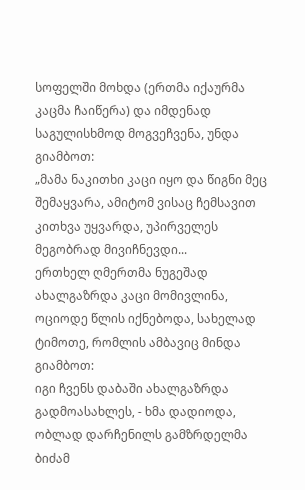სოფელში მოხდა (ერთმა იქაურმა კაცმა ჩაიწერა) და იმდენად საგულისხმოდ მოგვეჩვენა, უნდა გიამბოთ:
„მამა ნაკითხი კაცი იყო და წიგნი მეც შემაყვარა, ამიტომ ვისაც ჩემსავით კითხვა უყვარდა, უპირველეს მეგობრად მივიჩნევდი...
ერთხელ ღმერთმა ნუგეშად ახალგაზრდა კაცი მომივლინა, ოციოდე წლის იქნებოდა, სახელად ტიმოთე, რომლის ამბავიც მინდა გიამბოთ:
იგი ჩვენს დაბაში ახალგაზრდა გადმოასახლეს, - ხმა დადიოდა, ობლად დარჩენილს გამზრდელმა ბიძამ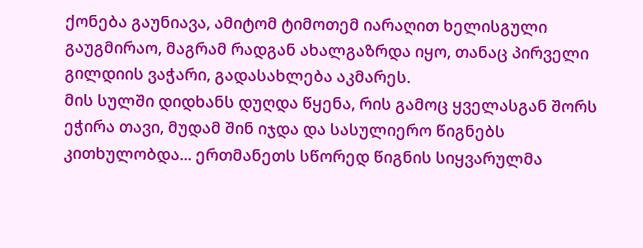ქონება გაუნიავა, ამიტომ ტიმოთემ იარაღით ხელისგული გაუგმირაო, მაგრამ რადგან ახალგაზრდა იყო, თანაც პირველი გილდიის ვაჭარი, გადასახლება აკმარეს.
მის სულში დიდხანს დუღდა წყენა, რის გამოც ყველასგან შორს ეჭირა თავი, მუდამ შინ იჯდა და სასულიერო წიგნებს კითხულობდა... ერთმანეთს სწორედ წიგნის სიყვარულმა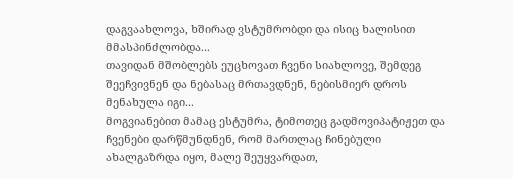დაგვაახლოვა, ხშირად ვსტუმრობდი და ისიც ხალისით მმასპინძლობდა...
თავიდან მშობლებს ეუცხოვათ ჩვენი სიახლოვე, შემდეგ შეეჩვივნენ და ნებასაც მრთავდნენ, ნებისმიერ დროს მენახულა იგი...
მოგვიანებით მამაც ესტუმრა, ტიმოთეც გადმოვიპატიჟეთ და ჩვენები დარწმუნდნენ, რომ მართლაც ჩინებული ახალგაზრდა იყო, მალე შეუყვარდათ,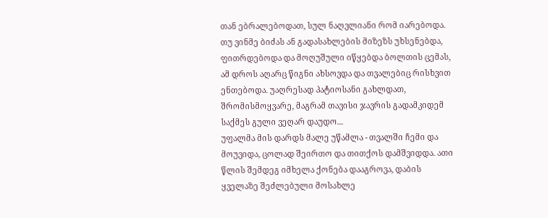თან ებრალებოდათ, სულ ნაღვლიანი რომ იარებოდა.
თუ ვინმე ბიძას ან გადასახლების მიზეზს უხსენებდა, ფითრდებოდა და მოღუშული იწყებდა ბოლთის ცემას, ამ დროს აღარც წიგნი ახსოვდა და თვალებიც რისხვით ენთებოდა. უაღრესად პატიოსანი გახლდათ, შრომისმოყვარე, მაგრამ თავისი ჯავრის გადამკიდემ საქმეს გული ვეღარ დაუდო...
უფალმა მის დარდს მალე უწამლა - თვალში ჩემი და მოუვიდა, ცოლად შეირთო და თითქოს დამშვიდდა. ათი წლის შემდეგ იმხელა ქონება დააგროვა, დაბის ყველაზე შეძლებული მოსახლე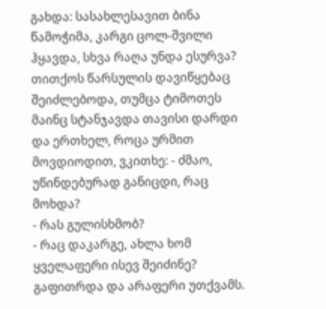გახდა: სასახლესავით ბინა წამოჭიმა, კარგი ცოლ-შვილი ჰყავდა, სხვა რაღა უნდა ესურვა? თითქოს წარსულის დავიწყებაც შეიძლებოდა, თუმცა ტიმოთეს მაინც სტანჯავდა თავისი დარდი და ერთხელ, როცა ურმით მოვდიოდით, ვკითხე: - ძმაო, უწინდებურად განიცდი, რაც მოხდა?
- რას გულისხმობ?
- რაც დაკარგე, ახლა ხომ ყველაფერი ისევ შეიძინე?
გაფითრდა და არაფერი უთქვამს.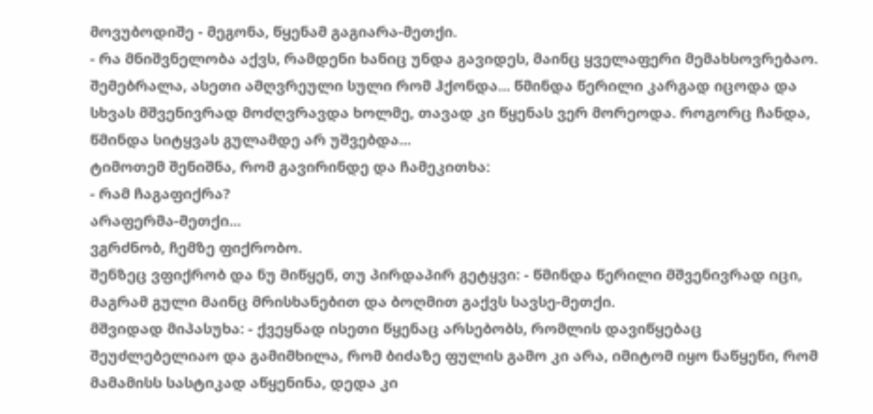მოვუბოდიშე - მეგონა, წყენამ გაგიარა-მეთქი.
- რა მნიშვნელობა აქვს, რამდენი ხანიც უნდა გავიდეს, მაინც ყველაფერი მემახსოვრებაო.
შემებრალა, ასეთი ამღვრეული სული რომ ჰქონდა... წმინდა წერილი კარგად იცოდა და სხვას მშვენივრად მოძღვრავდა ხოლმე, თავად კი წყენას ვერ მორეოდა. როგორც ჩანდა, წმინდა სიტყვას გულამდე არ უშვებდა...
ტიმოთემ შენიშნა, რომ გავირინდე და ჩამეკითხა:
- რამ ჩაგაფიქრა?
არაფერმა-მეთქი...
ვგრძნობ, ჩემზე ფიქრობო.
შენზეც ვფიქრობ და ნუ მიწყენ, თუ პირდაპირ გეტყვი: - წმინდა წერილი მშვენივრად იცი, მაგრამ გული მაინც მრისხანებით და ბოღმით გაქვს სავსე-მეთქი.
მშვიდად მიპასუხა: - ქვეყნად ისეთი წყენაც არსებობს, რომლის დავიწყებაც შეუძლებელიაო და გამიმხილა, რომ ბიძაზე ფულის გამო კი არა, იმიტომ იყო ნაწყენი, რომ მამამისს სასტიკად აწყენინა, დედა კი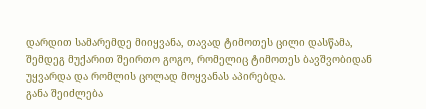დარდით სამარემდე მიიყვანა, თავად ტიმოთეს ცილი დასწამა, შემდეგ მუქარით შეირთო გოგო, რომელიც ტიმოთეს ბავშვობიდან უყვარდა და რომლის ცოლად მოყვანას აპირებდა.
განა შეიძლება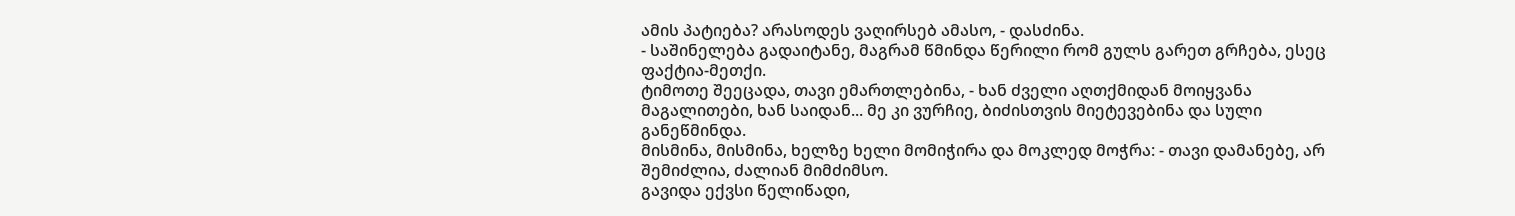ამის პატიება? არასოდეს ვაღირსებ ამასო, - დასძინა.
- საშინელება გადაიტანე, მაგრამ წმინდა წერილი რომ გულს გარეთ გრჩება, ესეც ფაქტია-მეთქი.
ტიმოთე შეეცადა, თავი ემართლებინა, - ხან ძველი აღთქმიდან მოიყვანა მაგალითები, ხან საიდან... მე კი ვურჩიე, ბიძისთვის მიეტევებინა და სული განეწმინდა.
მისმინა, მისმინა, ხელზე ხელი მომიჭირა და მოკლედ მოჭრა: - თავი დამანებე, არ შემიძლია, ძალიან მიმძიმსო.
გავიდა ექვსი წელიწადი,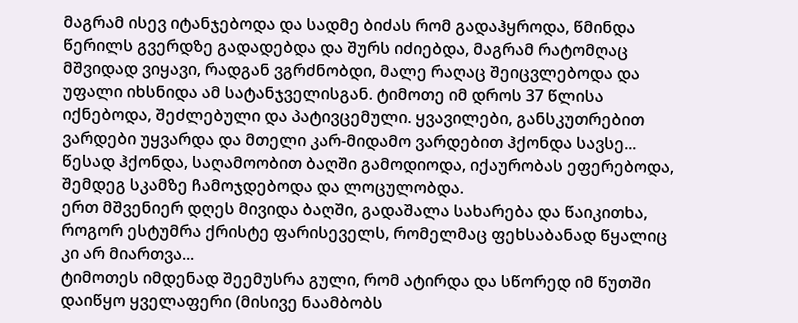მაგრამ ისევ იტანჯებოდა და სადმე ბიძას რომ გადაჰყროდა, წმინდა წერილს გვერდზე გადადებდა და შურს იძიებდა, მაგრამ რატომღაც მშვიდად ვიყავი, რადგან ვგრძნობდი, მალე რაღაც შეიცვლებოდა და უფალი იხსნიდა ამ სატანჯველისგან. ტიმოთე იმ დროს 37 წლისა იქნებოდა, შეძლებული და პატივცემული. ყვავილები, განსკუთრებით ვარდები უყვარდა და მთელი კარ-მიდამო ვარდებით ჰქონდა სავსე... წესად ჰქონდა, საღამოობით ბაღში გამოდიოდა, იქაურობას ეფერებოდა, შემდეგ სკამზე ჩამოჯდებოდა და ლოცულობდა.
ერთ მშვენიერ დღეს მივიდა ბაღში, გადაშალა სახარება და წაიკითხა, როგორ ესტუმრა ქრისტე ფარისეველს, რომელმაც ფეხსაბანად წყალიც კი არ მიართვა...
ტიმოთეს იმდენად შეემუსრა გული, რომ ატირდა და სწორედ იმ წუთში დაიწყო ყველაფერი (მისივე ნაამბობს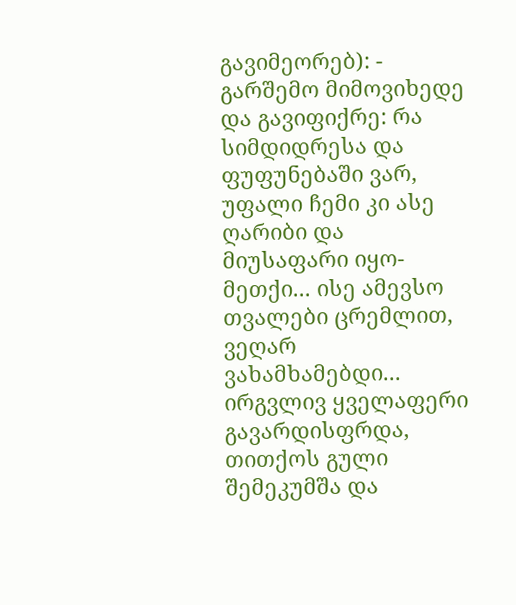გავიმეორებ): - გარშემო მიმოვიხედე და გავიფიქრე: რა სიმდიდრესა და ფუფუნებაში ვარ, უფალი ჩემი კი ასე ღარიბი და მიუსაფარი იყო-მეთქი... ისე ამევსო თვალები ცრემლით, ვეღარ ვახამხამებდი... ირგვლივ ყველაფერი გავარდისფრდა, თითქოს გული შემეკუმშა და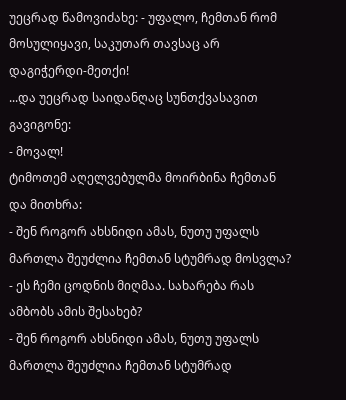უეცრად წამოვიძახე: - უფალო, ჩემთან რომ მოსულიყავი, საკუთარ თავსაც არ დაგიჭერდი-მეთქი!
...და უეცრად საიდანღაც სუნთქვასავით გავიგონე:
- მოვალ!
ტიმოთემ აღელვებულმა მოირბინა ჩემთან და მითხრა:
- შენ როგორ ახსნიდი ამას, ნუთუ უფალს მართლა შეუძლია ჩემთან სტუმრად მოსვლა?
- ეს ჩემი ცოდნის მიღმაა. სახარება რას ამბობს ამის შესახებ?
- შენ როგორ ახსნიდი ამას, ნუთუ უფალს მართლა შეუძლია ჩემთან სტუმრად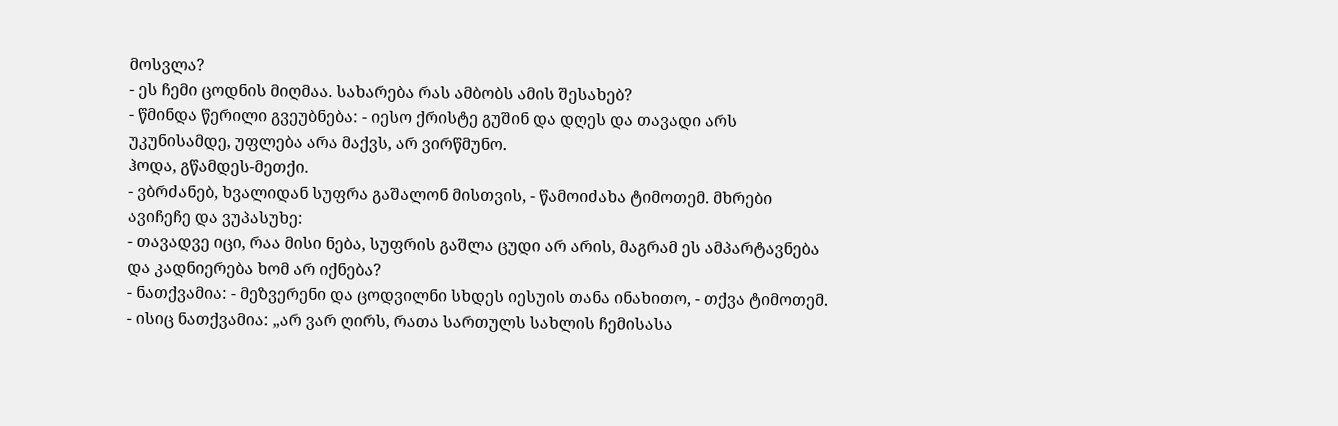მოსვლა?
- ეს ჩემი ცოდნის მიღმაა. სახარება რას ამბობს ამის შესახებ?
- წმინდა წერილი გვეუბნება: - იესო ქრისტე გუშინ და დღეს და თავადი არს უკუნისამდე, უფლება არა მაქვს, არ ვირწმუნო.
ჰოდა, გწამდეს-მეთქი.
- ვბრძანებ, ხვალიდან სუფრა გაშალონ მისთვის, - წამოიძახა ტიმოთემ. მხრები ავიჩეჩე და ვუპასუხე:
- თავადვე იცი, რაა მისი ნება, სუფრის გაშლა ცუდი არ არის, მაგრამ ეს ამპარტავნება და კადნიერება ხომ არ იქნება?
- ნათქვამია: - მეზვერენი და ცოდვილნი სხდეს იესუის თანა ინახითო, - თქვა ტიმოთემ.
- ისიც ნათქვამია: „არ ვარ ღირს, რათა სართულს სახლის ჩემისასა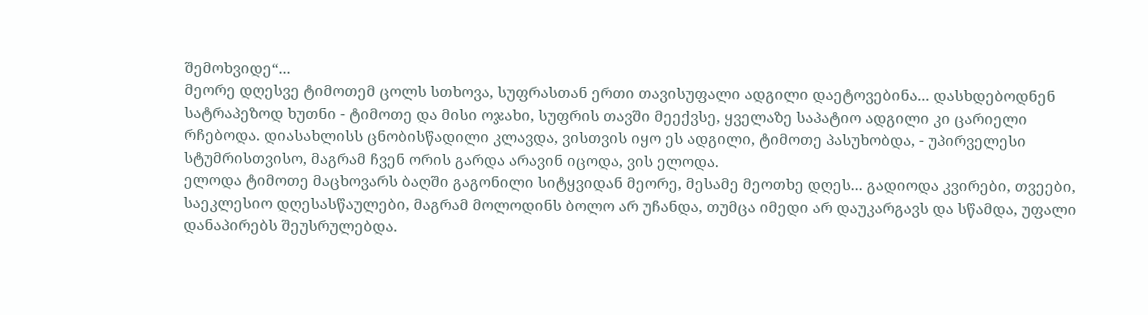შემოხვიდე“...
მეორე დღესვე ტიმოთემ ცოლს სთხოვა, სუფრასთან ერთი თავისუფალი ადგილი დაეტოვებინა... დასხდებოდნენ სატრაპეზოდ ხუთნი - ტიმოთე და მისი ოჯახი, სუფრის თავში მეექვსე, ყველაზე საპატიო ადგილი კი ცარიელი რჩებოდა. დიასახლისს ცნობისწადილი კლავდა, ვისთვის იყო ეს ადგილი, ტიმოთე პასუხობდა, - უპირველესი სტუმრისთვისო, მაგრამ ჩვენ ორის გარდა არავინ იცოდა, ვის ელოდა.
ელოდა ტიმოთე მაცხოვარს ბაღში გაგონილი სიტყვიდან მეორე, მესამე მეოთხე დღეს... გადიოდა კვირები, თვეები, საეკლესიო დღესასწაულები, მაგრამ მოლოდინს ბოლო არ უჩანდა, თუმცა იმედი არ დაუკარგავს და სწამდა, უფალი დანაპირებს შეუსრულებდა.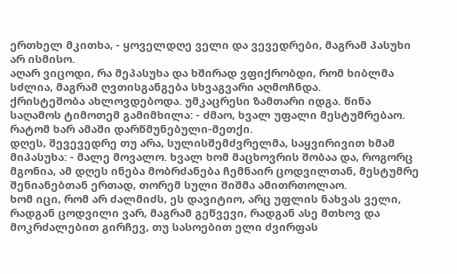ერთხელ მკითხა, - ყოველდღე ველი და ვევედრები, მაგრამ პასუხი არ ისმისო.
აღარ ვიცოდი, რა მეპასუხა და ხშირად ვფიქრობდი, რომ ხიბლმა სძლია, მაგრამ ღვთისგანგება სხვაგვარი აღმოჩნდა.
ქრისტეშობა ახლოვდებოდა. უმკაცრესი ზამთარი იდგა. წინა საღამოს ტიმოთემ გამიმხილა: - ძმაო, ხვალ უფალი მესტუმრებაო.
რატომ ხარ ამაში დარწმუნებული-მეთქი.
დღეს, შევევედრე თუ არა, სულისშემძვრელმა, საყვირივით ხმამ მიპასუხა: - მალე მოვალო. ხვალ ხომ მაცხოვრის შობაა და, როგორც მგონია, ამ დღეს ინება მობრძანება ჩემნაირ ცოდვილთან, მესტუმრე შენიანებთან ერთად, თორემ სული შიშმა ამითრთოლაო.
ხომ იცი, რომ არ ძალმიძს, ეს დავიტიო, არც უფლის ნახვას ველი, რადგან ცოდვილი ვარ, მაგრამ გეწვევი, რადგან ასე მთხოვ და მოკრძალებით გირჩევ, თუ სასოებით ელი ძვირფას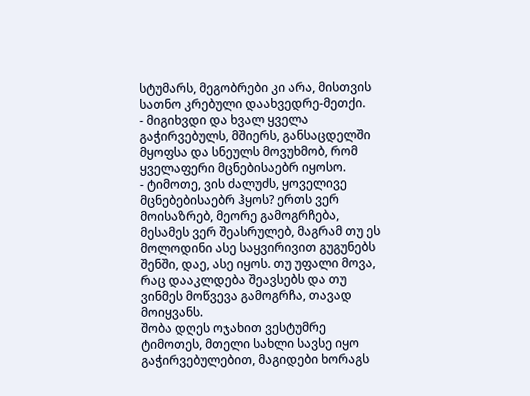სტუმარს, მეგობრები კი არა, მისთვის სათნო კრებული დაახვედრე-მეთქი.
- მიგიხვდი და ხვალ ყველა გაჭირვებულს, მშიერს, განსაცდელში მყოფსა და სნეულს მოვუხმობ, რომ ყველაფერი მცნებისაებრ იყოსო.
- ტიმოთე, ვის ძალუძს, ყოველივე მცნებებისაებრ ჰყოს? ერთს ვერ მოისაზრებ, მეორე გამოგრჩება, მესამეს ვერ შეასრულებ, მაგრამ თუ ეს მოლოდინი ასე საყვირივით გუგუნებს შენში, დაე, ასე იყოს. თუ უფალი მოვა, რაც დააკლდება შეავსებს და თუ ვინმეს მოწვევა გამოგრჩა, თავად მოიყვანს.
შობა დღეს ოჯახით ვესტუმრე ტიმოთეს, მთელი სახლი სავსე იყო გაჭირვებულებით, მაგიდები ხორაგს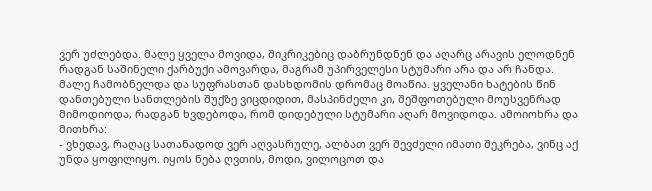ვერ უძლებდა. მალე ყველა მოვიდა, შიკრიკებიც დაბრუნდნენ და აღარც არავის ელოდნენ რადგან საშინელი ქარბუქი ამოვარდა, მაგრამ უპირველესი სტუმარი არა და არ ჩანდა.
მალე ჩამობნელდა და სუფრასთან დასხდომის დრომაც მოაწია. ყველანი ხატების წინ დანთებული სანთლების შუქზე ვიცდიდით, მასპინძელი კი, შეშფოთებული მოუსვენრად მიმოდიოდა, რადგან ხვდებოდა, რომ დიდებული სტუმარი აღარ მოვიდოდა. ამოიოხრა და მითხრა:
- ვხედავ, რაღაც სათანადოდ ვერ აღვასრულე, ალბათ ვერ შევძელი იმათი შეკრება, ვინც აქ უნდა ყოფილიყო. იყოს ნება ღვთის, მოდი, ვილოცოთ და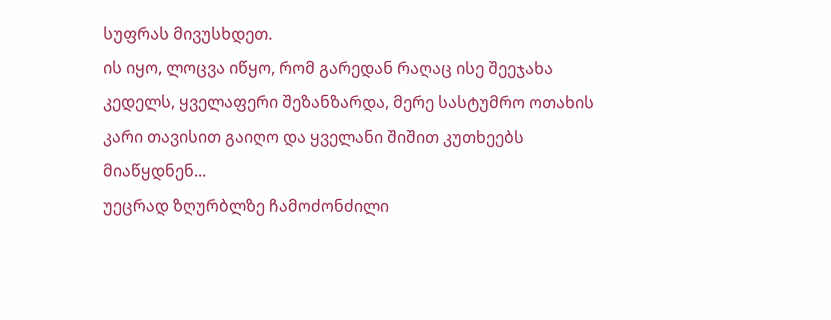სუფრას მივუსხდეთ.
ის იყო, ლოცვა იწყო, რომ გარედან რაღაც ისე შეეჯახა კედელს, ყველაფერი შეზანზარდა, მერე სასტუმრო ოთახის კარი თავისით გაიღო და ყველანი შიშით კუთხეებს მიაწყდნენ...
უეცრად ზღურბლზე ჩამოძონძილი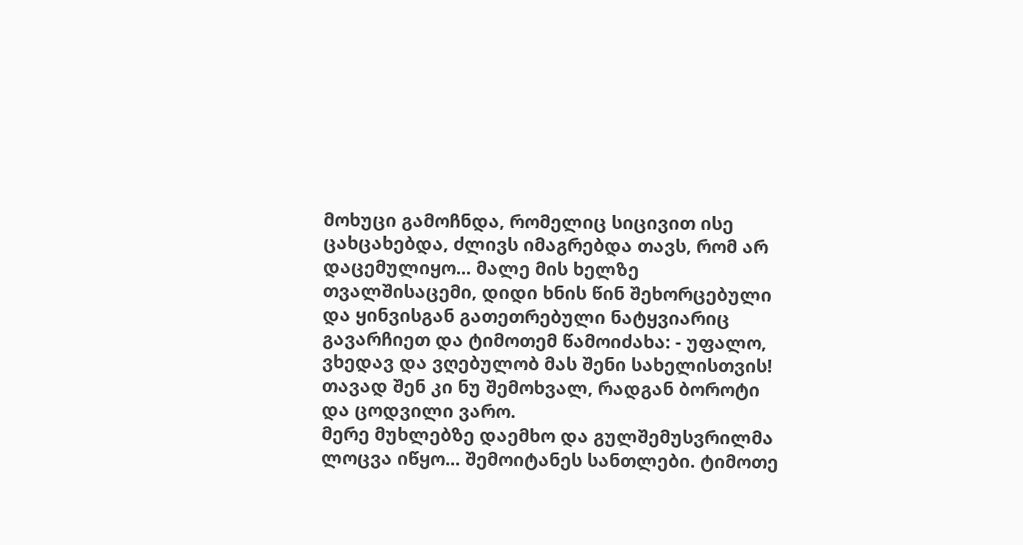მოხუცი გამოჩნდა, რომელიც სიცივით ისე ცახცახებდა, ძლივს იმაგრებდა თავს, რომ არ დაცემულიყო... მალე მის ხელზე თვალშისაცემი, დიდი ხნის წინ შეხორცებული და ყინვისგან გათეთრებული ნატყვიარიც გავარჩიეთ და ტიმოთემ წამოიძახა: - უფალო, ვხედავ და ვღებულობ მას შენი სახელისთვის! თავად შენ კი ნუ შემოხვალ, რადგან ბოროტი და ცოდვილი ვარო.
მერე მუხლებზე დაემხო და გულშემუსვრილმა ლოცვა იწყო... შემოიტანეს სანთლები. ტიმოთე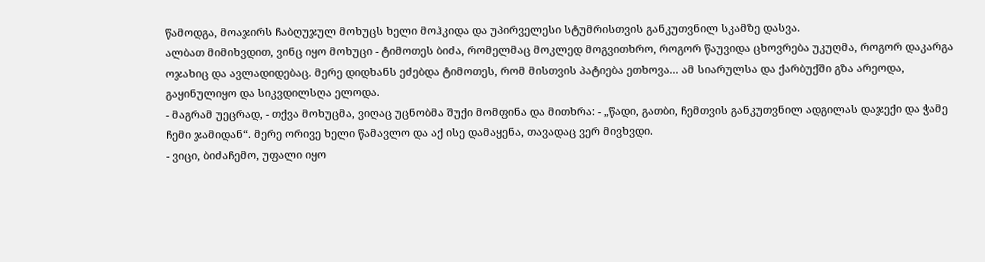წამოდგა, მოაჯირს ჩაბღუჯულ მოხუცს ხელი მოჰკიდა და უპირველესი სტუმრისთვის განკუთვნილ სკამზე დასვა.
ალბათ მიმიხვდით, ვინც იყო მოხუცი - ტიმოთეს ბიძა, რომელმაც მოკლედ მოგვითხრო, როგორ წაუვიდა ცხოვრება უკუღმა, როგორ დაკარგა ოჯახიც და ავლადიდებაც. მერე დიდხანს ეძებდა ტიმოთეს, რომ მისთვის პატიება ეთხოვა... ამ სიარულსა და ქარბუქში გზა არეოდა, გაყინულიყო და სიკვდილსღა ელოდა.
- მაგრამ უეცრად, - თქვა მოხუცმა, ვიღაც უცნობმა შუქი მომფინა და მითხრა: - „წადი, გათბი, ჩემთვის განკუთვნილ ადგილას დაჯექი და ჭამე ჩემი ჯამიდან“. მერე ორივე ხელი წამავლო და აქ ისე დამაყენა, თავადაც ვერ მივხვდი.
- ვიცი, ბიძაჩემო, უფალი იყო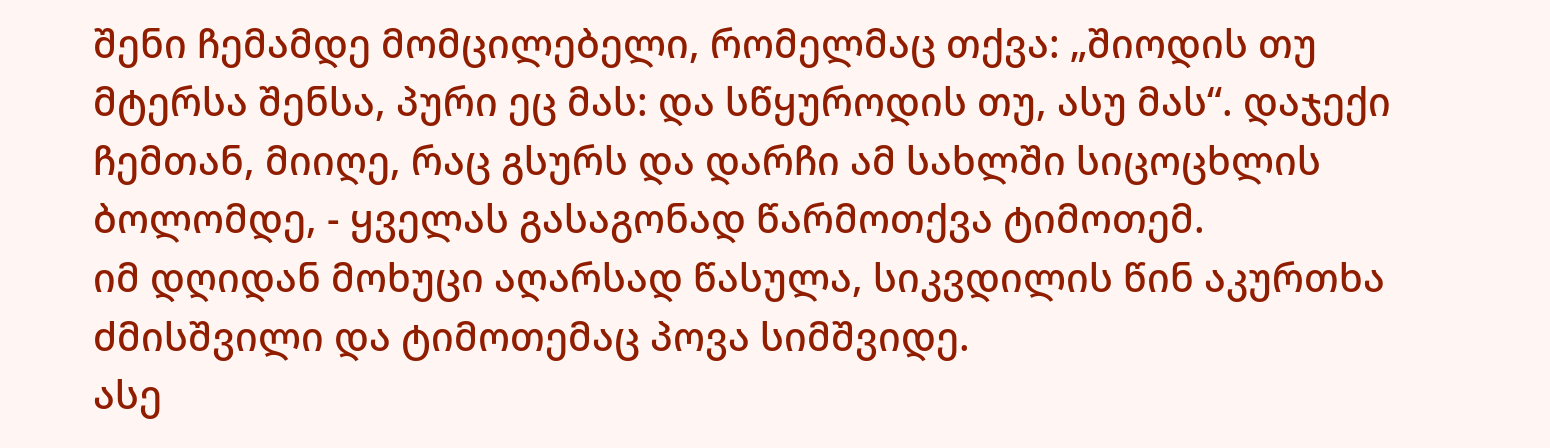შენი ჩემამდე მომცილებელი, რომელმაც თქვა: „შიოდის თუ მტერსა შენსა, პური ეც მას: და სწყუროდის თუ, ასუ მას“. დაჯექი ჩემთან, მიიღე, რაც გსურს და დარჩი ამ სახლში სიცოცხლის ბოლომდე, - ყველას გასაგონად წარმოთქვა ტიმოთემ.
იმ დღიდან მოხუცი აღარსად წასულა, სიკვდილის წინ აკურთხა ძმისშვილი და ტიმოთემაც პოვა სიმშვიდე.
ასე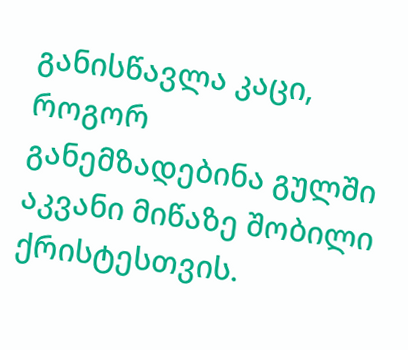განისწავლა კაცი, როგორ განემზადებინა გულში აკვანი მიწაზე შობილი ქრისტესთვის.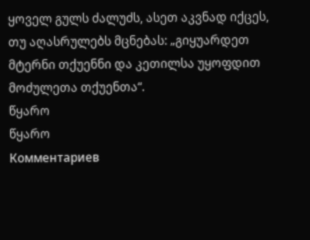ყოველ გულს ძალუძს, ასეთ აკვნად იქცეს, თუ აღასრულებს მცნებას: „გიყუარდეთ მტერნი თქუენნი და კეთილსა უყოფდით მოძულეთა თქუენთა“.
წყარო
წყარო
Комментариев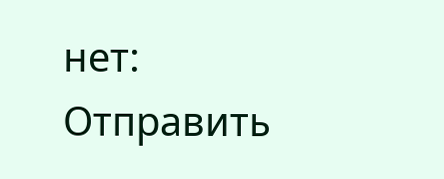нет:
Отправить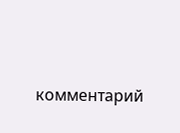комментарий